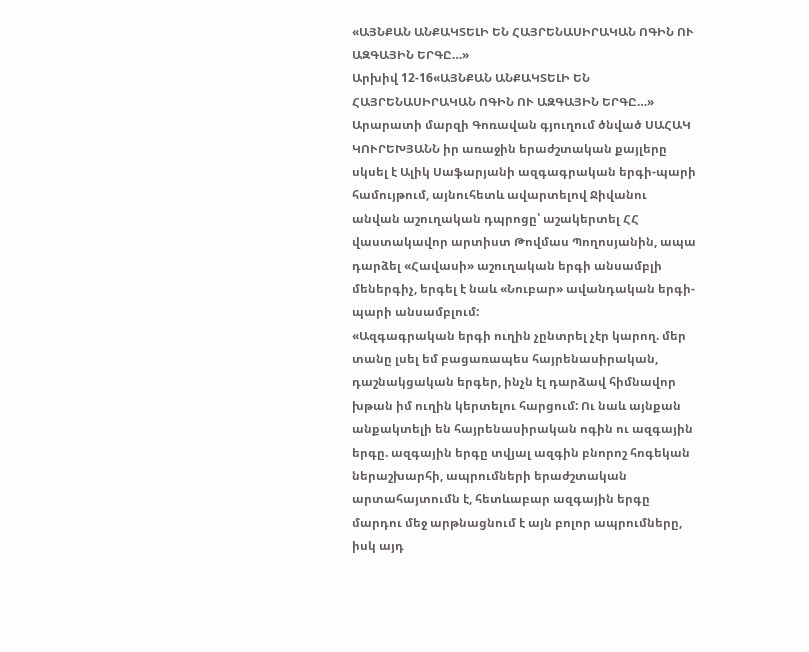«ԱՅՆՔԱՆ ԱՆՔԱԿՏԵԼԻ ԵՆ ՀԱՅՐԵՆԱՍԻՐԱԿԱՆ ՈԳԻՆ ՈՒ ԱԶԳԱՅԻՆ ԵՐԳԸ…»
Արխիվ 12-16«ԱՅՆՔԱՆ ԱՆՔԱԿՏԵԼԻ ԵՆ ՀԱՅՐԵՆԱՍԻՐԱԿԱՆ ՈԳԻՆ ՈՒ ԱԶԳԱՅԻՆ ԵՐԳԸ…»
Արարատի մարզի Գոռավան գյուղում ծնված ՍԱՀԱԿ ԿՈՒՐԵԽՅԱՆՆ իր առաջին երաժշտական քայլերը սկսել է Ալիկ Սաֆարյանի ազգագրական երգի-պարի համույթում, այնուհետև ավարտելով Ջիվանու անվան աշուղական դպրոցը՝ աշակերտել ՀՀ վաստակավոր արտիստ Թովմաս Պողոսյանին, ապա դարձել «Հավասի» աշուղական երգի անսամբլի մեներգիչ, երգել է նաև «Նուբար» ավանդական երգի-պարի անսամբլում:
«Ազգագրական երգի ուղին չընտրել չէր կարող. մեր տանը լսել եմ բացառապես հայրենասիրական, դաշնակցական երգեր, ինչն էլ դարձավ հիմնավոր խթան իմ ուղին կերտելու հարցում: Ու նաև այնքան անքակտելի են հայրենասիրական ոգին ու ազգային երգը. ազգային երգը տվյալ ազգին բնորոշ հոգեկան ներաշխարհի, ապրումների երաժշտական արտահայտումն է, հետևաբար ազգային երգը մարդու մեջ արթնացնում է այն բոլոր ապրումները, իսկ այդ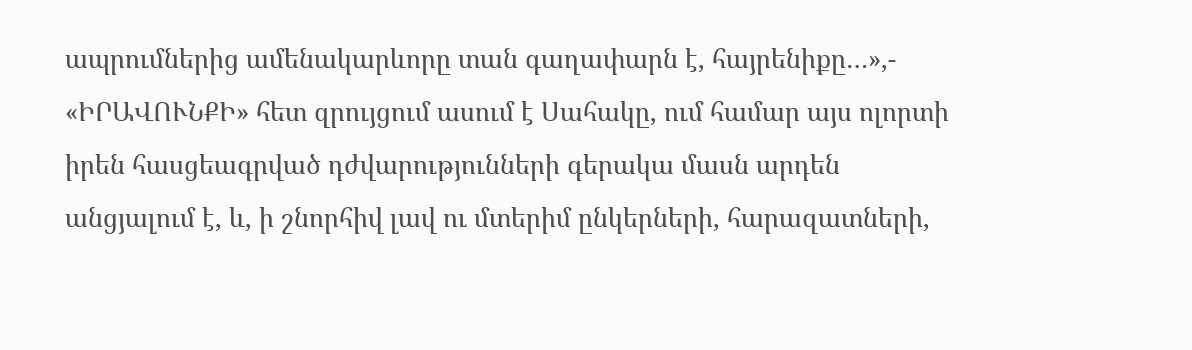ապրումներից ամենակարևորը տան գաղափարն է, հայրենիքը…»,- «ԻՐԱՎՈՒՆՔԻ» հետ զրույցում ասում է Սահակը, ում համար այս ոլորտի իրեն հասցեագրված դժվարությունների գերակա մասն արդեն անցյալում է, և, ի շնորհիվ լավ ու մտերիմ ընկերների, հարազատների,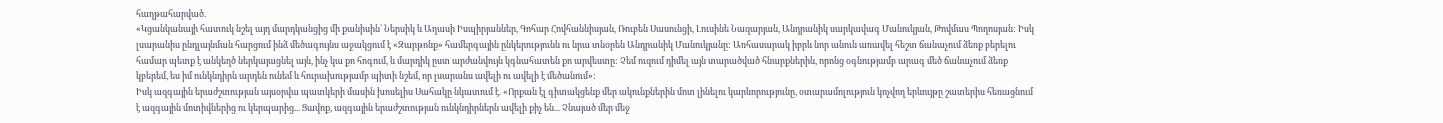հաղթահարված.
«Կցանկանայի հատուկ նշել այդ մարդկանցից մի քանիսին` Ներսիկ և Աղասի Իսպիրյաններ, Գոհար Հովհաննիսյան, Ռուբեն Սասունցի, Լուսինե Նազարյան, Անդրանիկ սարկավագ Մանուկյան, Թովմաս Պողոսյան: Իսկ լսարանիս ընդլայնման հարցում ինձ մեծագույնս աջակցում է «Զարթոնք» համերգային ընկերությունն ու նրա տնօրեն Անդրանիկ Մանուկյանը: Առհասարակ իբրև նոր անուն առավել հեշտ ճանաչում ձեռք բերելու համար պետք է անկեղծ ներկայացնել այն, ինչ կա քո հոգում, և մարդիկ ըստ արժանվույն կգնահատեն քո արվեստը: Չեմ ուզում դիմել այն տարածված հնարքներին, որոնց օգնությամբ արագ մեծ ճանաչում ձեռք կբերեմ, ես իմ ունկնդիրն արդեն ունեմ և հուրախությամբ պիտի նշեմ, որ լսարանս ավելի ու ավելի է մեծանում»:
Իսկ ազգային երաժշտության այսօրվա պատկերի մասին խոսելիս Սահակը նկատում է. «Որքան էլ գիտակցենք մեր ակունքներին մոտ լինելու կարևորությունը, օտարամոլություն կոչվող երևույթը շատերիս հեռացնում է ազգային մոտիվներից ու կերպարից... Ցավոք, ազգային երաժշտության ունկնդիրներն ավելի քիչ են... Չնայած մեր մեջ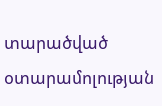տարածված օտարամոլության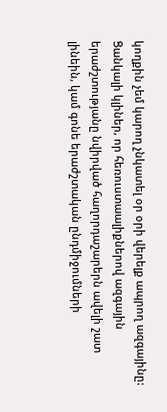կողքին չեմ կարող չնկատել օր օրի վերելք ապրող ազգայինը: Ցանկալի կլիներ, որ հեռուստաալիքներով ազգային երաժշտությանը նվիրված հաղորդաշարերն ավելի շատ լինեին, կամ գոնե երաժշտական ընդմիջումների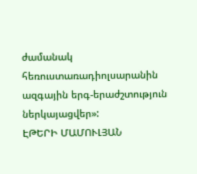ժամանակ հեռուստառադիոլսարանին ազգային երգ-երաժշտություն ներկայացվեր»:
ԷԹԵՐԻ ՄԱՄՈՒԼՅԱՆ